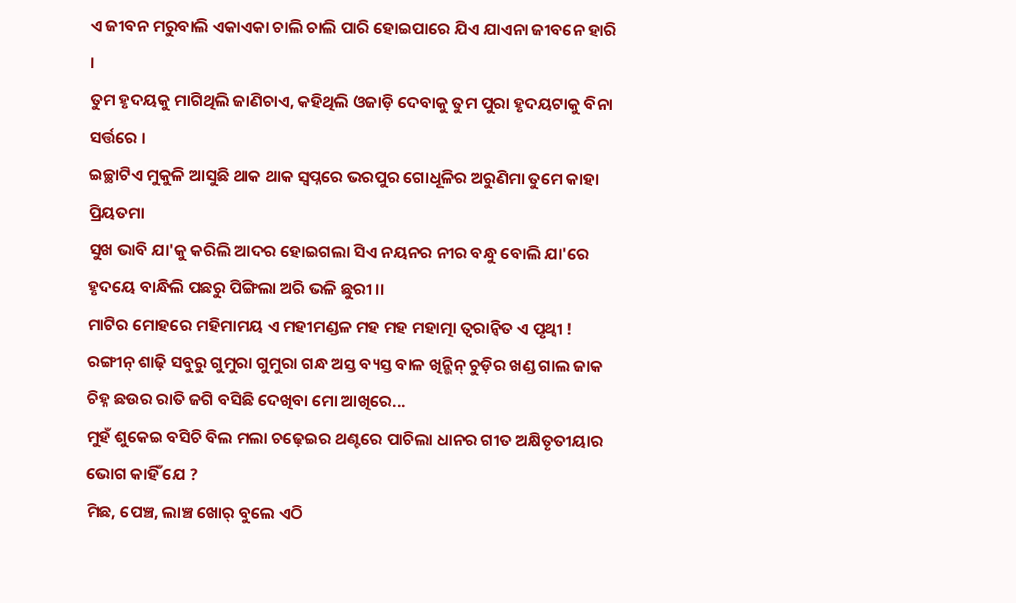ଏ ଜୀବନ ମରୁବାଲି ଏକାଏକା ଚାଲି ଚାଲି ପାରି ହୋଇପାରେ ଯିଏ ଯାଏନା ଜୀବନେ ହାରି ।
ତୁମ ହୃଦୟକୁ ମାଗିଥିଲି ଜାଣିଚାଏ, କହିଥିଲି ଓଜାଡ଼ି ଦେବାକୁ ତୁମ ପୁରା ହୃଦୟଟାକୁ ବିନା ସର୍ତ୍ତରେ ।
ଇଚ୍ଛାଟିଏ ମୁକୁଳି ଆସୁଛି ଥାକ ଥାକ ସ୍ୱପ୍ନରେ ଭରପୁର ଗୋଧୂଳିର ଅରୁଣିମା ତୁମେ କାହା ପ୍ରିୟତମା
ସୁଖ ଭାବି ଯା'କୁ କରିଲି ଆଦର ହୋଇଗଲା ସିଏ ନୟନର ନୀର ବନ୍ଧୁ ବୋଲି ଯା'ରେ ହୃଦୟେ ବାନ୍ଧିଲି ପଛରୁ ପିଙ୍ଗିଲା ଅରି ଭଳି ଛୁରୀ ।।
ମାଟିର ମୋହରେ ମହିମାମୟ ଏ ମହୀମଣ୍ଡଳ ମହ ମହ ମହାତ୍ମା ତ୍ୱରାନ୍ୱିତ ଏ ପୃଥ୍ୱୀ !
ରଙ୍ଗୀନ୍ ଶାଢ଼ି ସବୁରୁ ଗୁମୁରା ଗୁମୁରା ଗନ୍ଧ ଅସ୍ତ ବ୍ୟସ୍ତ ବାଳ ଖିନ୍ଭିନ୍ ଚୁଡ଼ିର ଖଣ୍ଡ ଗାଲ ଜାକ ଚିହ୍ନ ଛଉର ରାତି ଜଗି ବସିଛି ଦେଖିବା ମୋ ଆଖିରେ...
ମୁହଁ ଶୁକେଇ ବସିଚି ବିଲ ମଲା ଚଢ଼େଇର ଥଣ୍ଟରେ ପାଚିଲା ଧାନର ଗୀତ ଅକ୍ଷିତୃତୀୟାର ଭୋଗ କାହିଁ ଯେ ?
ମିଛ, ପେଞ୍ଚ, ଲାଞ୍ଚ ଖୋର୍ ବୁଲେ ଏଠି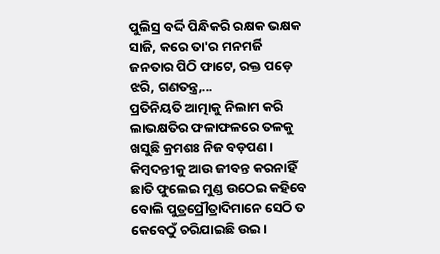ପୁଲିସ୍ର ବର୍ଦ୍ଦି ପିନ୍ଧିକରି ରକ୍ଷକ ଭକ୍ଷକ ସାଜି, କରେ ତା'ର ମନମର୍ଜି ଜନତାର ପିଠି ଫାଟେ, ରକ୍ତ ପଡ଼େ ଝରି, ଗଣତନ୍ତ୍ର,...
ପ୍ରତିନିୟତି ଆତ୍ମାକୁ ନିଲାମ କରି ଲାଭକ୍ଷତିର ଫଳାଫଳରେ ତଳକୁ ଖସୁଛି କ୍ରମଶଃ ନିଜ ବଡ଼ପଣ ।
କିମ୍ୱଦନ୍ତୀକୁ ଆଉ ଜୀବନ୍ତ କରନାହିଁ ଛାତି ଫୁଲେଇ ମୁଣ୍ଡ ଉଠେଇ କହିବେ ବୋଲି ପୁତ୍ରପ୍ରୌତ୍ରାଦିମାନେ ସେଠି ତ କେବେଠୁଁ ଚରିଯାଇଛି ଉଇ ।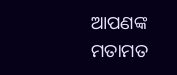ଆପଣଙ୍କ ମତାମତ